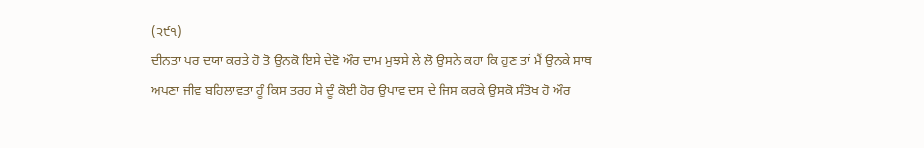(੨੯੧)
ਦੀਨਤਾ ਪਰ ਦਯਾ ਕਰਤੇ ਹੋ ਤੋ ਉਨਕੋ ਇਸੇ ਦੇਵੋ ਔਰ ਦਾਮ ਮੁਝਸੇ ਲੇ ਲੋ ਉਸਨੇ ਕਹਾ ਕਿ ਹੁਣ ਤਾਂ ਮੈਂ ਉਨਕੇ ਸਾਥ ਅਪਣਾ ਜੀਵ ਬਹਿਲਾਵਤਾ ਹੂੰ ਕਿਸ ਤਰਹ ਸੇ ਦੂੰ ਕੋਈ ਹੋਰ ਉਪਾਵ ਦਸ ਦੇ ਜਿਸ ਕਰਕੇ ਉਸਕੋ ਸੰਤੋਖ ਹੋ ਔਰ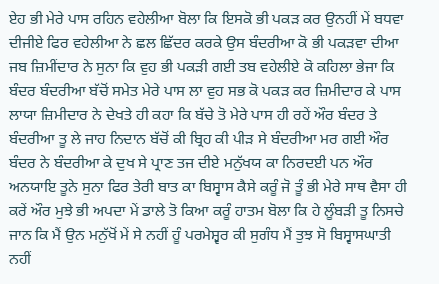ਏਹ ਭੀ ਮੇਰੇ ਪਾਸ ਰਹਿਨ ਵਹੇਲੀਆ ਬੋਲਾ ਕਿ ਇਸਕੋ ਭੀ ਪਕੜ ਕਰ ਉਨਹੀਂ ਮੇਂ ਬਧਵਾ ਦੀਜੀਏ ਫਿਰ ਵਹੇਲੀਆ ਨੇ ਛਲ ਛਿੱਦਰ ਕਰਕੇ ਉਸ ਬੰਦਰੀਆ ਕੋ ਭੀ ਪਕੜਵਾ ਦੀਆ ਜਬ ਜ਼ਿਮੀਂਦਾਰ ਨੇ ਸੁਨਾ ਕਿ ਵੁਹ ਭੀ ਪਕੜੀ ਗਈ ਤਬ ਵਹੇਲੀਏ ਕੋ ਕਹਿਲਾ ਭੇਜਾ ਕਿ ਬੰਦਰ ਬੰਦਰੀਆ ਬੱਚੋਂ ਸਮੇਤ ਮੇਰੇ ਪਾਸ ਲਾ ਵੁਹ ਸਭ ਕੋ ਪਕੜ ਕਰ ਜ਼ਿਮੀਦਾਰ ਕੇ ਪਾਸ ਲਾਯਾ ਜ਼ਿਮੀਦਾਰ ਨੇ ਦੇਖਤੇ ਹੀ ਕਹਾ ਕਿ ਬੱਚੇ ਤੋ ਮੇਰੇ ਪਾਸ ਹੀ ਰਹੇਂ ਔਰ ਬੰਦਰ ਤੇ ਬੰਦਰੀਆ ਤੂ ਲੇ ਜਾਹ ਨਿਦਾਨ ਬੱਚੋਂ ਕੀ ਬ੍ਰਿਹ ਕੀ ਪੀੜ ਸੇ ਬੰਦਰੀਆ ਮਰ ਗਈ ਔਰ ਬੰਦਰ ਨੇ ਬੰਦਰੀਆ ਕੇ ਦੁਖ ਸੇ ਪ੍ਰਾਣ ਤਜ ਦੀਏ ਮਨੁੱਖਯ ਕਾ ਨਿਰਦਈ ਪਨ ਔਰ ਅਨਯਾਇ ਤੂਨੇ ਸੁਨਾ ਫਿਰ ਤੇਰੀ ਬਾਤ ਕਾ ਬਿਸ੍ਵਾਸ ਕੈਸੇ ਕਰੂੰ ਜੋ ਤੂੰ ਭੀ ਮੇਰੇ ਸਾਥ ਵੈਸਾ ਹੀ ਕਰੇਂ ਔਰ ਮੁਝੇ ਭੀ ਅਪਦਾ ਮੇਂ ਡਾਲੇ ਤੋ ਕਿਆ ਕਰੂੰ ਹਾਤਮ ਬੋਲਾ ਕਿ ਹੇ ਲੂੰਬੜੀ ਤੂ ਨਿਸਚੇ ਜਾਨ ਕਿ ਮੈਂ ਉਨ ਮਨੁੱਖੋਂ ਮੇਂ ਸੇ ਨਹੀਂ ਹੂੰ ਪਰਮੇਸ਼੍ਵਰ ਕੀ ਸੁਗੰਧ ਮੈਂ ਤੁਝ ਸੋ ਬਿਸ੍ਵਾਸਘਾਤੀ ਨਹੀਂ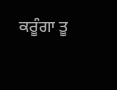ਕਰੂੰਗਾ ਤੂ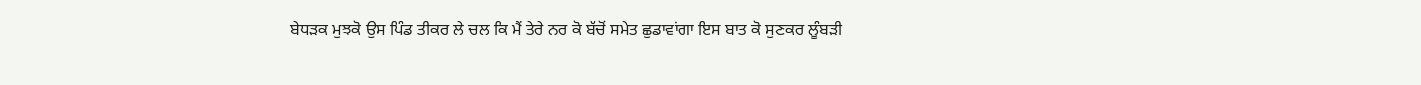ਬੇਧੜਕ ਮੁਝਕੋ ਉਸ ਪਿੰਡ ਤੀਕਰ ਲੇ ਚਲ ਕਿ ਮੈਂ ਤੇਰੇ ਨਰ ਕੋ ਬੱਚੋਂ ਸਮੇਤ ਛੁਡਾਵਾਂਗਾ ਇਸ ਬਾਤ ਕੋ ਸੁਣਕਰ ਲੂੰਬੜੀ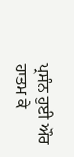ਪ੍ਰਸੰਨ ਹੁਈ ਔਰ ਹਾਤਮ ਕੇ